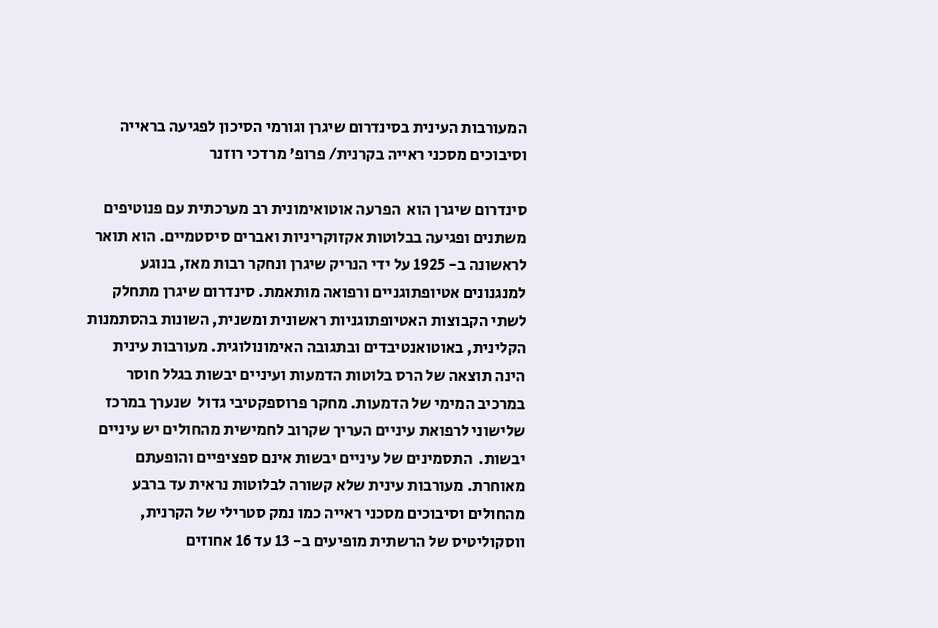המעורבות העינית בסינדרום שיגרן וגורמי הסיכון לפגיעה בראייה וסיבוכים מסכני ראייה בקרנית/ פרופ’ מרדכי רוזנר

סינדרום שיגרן הוא  הפרעה אוטואימונית רב מערכתית עם פנוטיפים משתנים ופגיעה בבלוטות אקזוקריניות ואברים סיסטמיים. הוא תואר לראשונה ב- 1925 על ידי הנריק שיגרן ונחקר רבות מאז, בנוגע למנגנונים אטיופתוגניים ורפואה מותאמת. סינדרום שיגרן מתחלק לשתי הקבוצות האטיופתוגניות ראשונית ומשנית, השונות בהסתמנות הקלינית, באוטואנטיבדים ובתגובה האימונולוגית. מעורבות עינית הינה תוצאה של הרס בלוטות הדמעות ועיניים יבשות בגלל חוסר במרכיב המימי של הדמעות. מחקר פרוספקטיבי גדול  שנערך במרכז שלישוני לרפואת עיניים העריך שקרוב לחמישית מהחולים יש עיניים יבשות.  התסמינים של עיניים יבשות אינם ספציפיים והופעתם מאוחרת. מעורבות עינית שלא קשורה לבלוטות נראית עד ברבע מהחולים וסיבוכים מסכני ראייה כמו נמק סטרילי של הקרנית, ווסקוליטיס של הרשתית מופיעים ב- 13 עד 16 אחוזים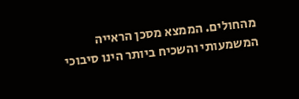מהחולים. הממצא מסכן הראייה המשמעותי והשכיח ביותר הינו סיבוכי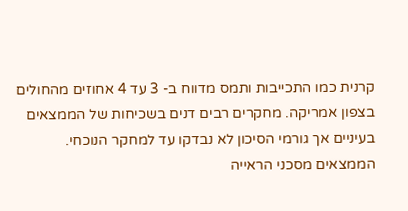קרנית כמו התכייבות ותמס מדווח ב- 3 עד 4 אחוזים מהחולים בצפון אמריקה. מחקרים רבים דנים בשכיחות של הממצאים בעיניים אך גורמי הסיכון לא נבדקו עד למחקר הנוכחי. הממצאים מסכני הראייה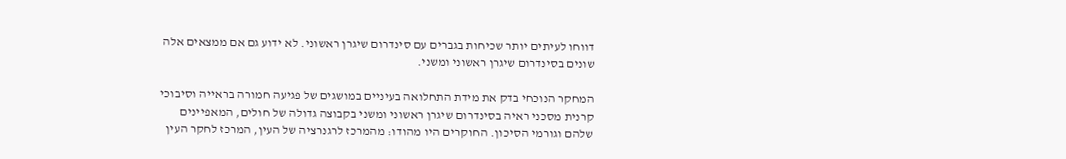דווחו לעיתים יותר שכיחות בגברים עם סינדרום שיגרן ראשוני. לא ידוע גם אם ממצאים אלה שונים בסינדרום שיגרן ראשוני ומשני.

המחקר הנוכחי בדק את מידת התחלואה בעיניים במושגים של פגיעה חמורה בראייה וסיבוכי קרנית מסכני ראיה בסינדרום שיגרן ראשוני ומשני בקבוצה גדולה של חולים, המאפיינים שלהם וגורמי הסיכון. החוקרים היו מהודו: מהמרכז לרגנרציה של העין, המרכז לחקר העין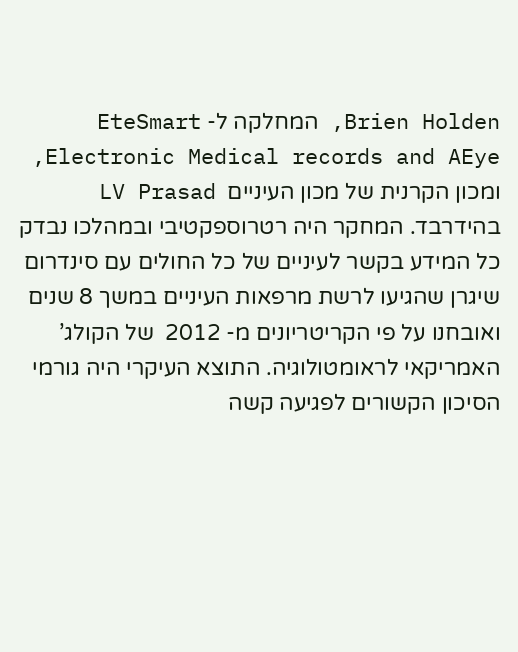Brien Holden, המחלקה ל- EteSmart Electronic Medical records and AEye, ומכון הקרנית של מכון העיניים  LV Prasad בהידרבד. המחקר היה רטרוספקטיבי ובמהלכו נבדק כל המידע בקשר לעיניים של כל החולים עם סינדרום  שיגרן שהגיעו לרשת מרפאות העיניים במשך 8 שנים ואובחנו על פי הקריטריונים מ- 2012  של הקולג’ האמריקאי לראומטולוגיה. התוצא העיקרי היה גורמי הסיכון הקשורים לפגיעה קשה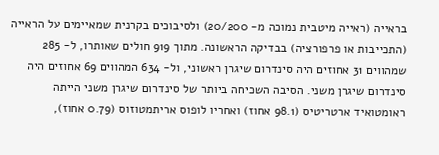בראייה (ראייה מיטבית נמוכה מ- 20/200) ולסיבוכים בקרנית שמאיימים על הראייה (התכייבות או פרפורציה) בבדיקה הראשונה. מתוך 919 חולים שאותרו, ל- 285 שמהווים 31 אחוזים היה סינדרום שיגרן ראשוני, ול- 634 המהווים 69 אחוזים היה סינדרום שיגרן משני. הסיבה השכיחה ביותר של סינדרום שיגרן משני הייתה ראומטואיד ארטריטיס (98.1 אחוז) ואחריו לופוס אריתמטוזוס (0.79 אחוז),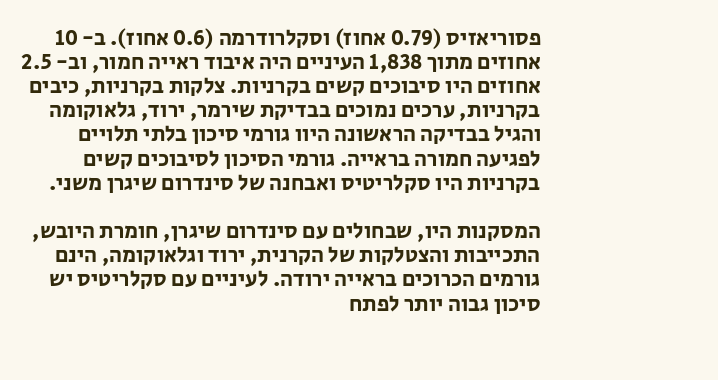פסוריאזיס (0.79 אחוז) וסקלרודרמה (0.6 אחוז). ב- 10 אחוזים מתוך 1,838 העיניים היה איבוד ראייה חמור, וב- 2.5 אחוזים היו סיבוכים קשים בקרניות. צלקות בקרניות, כיבים בקרניות, ערכים נמוכים בבדיקת שירמר, ירוד, גלאוקומה והגיל בבדיקה הראשונה היוו גורמי סיכון בלתי תלויים לפגיעה חמורה בראייה. גורמי הסיכון לסיבוכים קשים בקרניות היו סקלריטיס ואבחנה של סינדרום שיגרן משני.

המסקנות היו, שבחולים עם סינדרום שיגרן, חומרת היובש, התכייבות והצטלקות של הקרנית, ירוד וגלאוקומה, הינם גורמים הכרוכים בראייה ירודה. לעיניים עם סקלריטיס יש סיכון גבוה יותר לפתח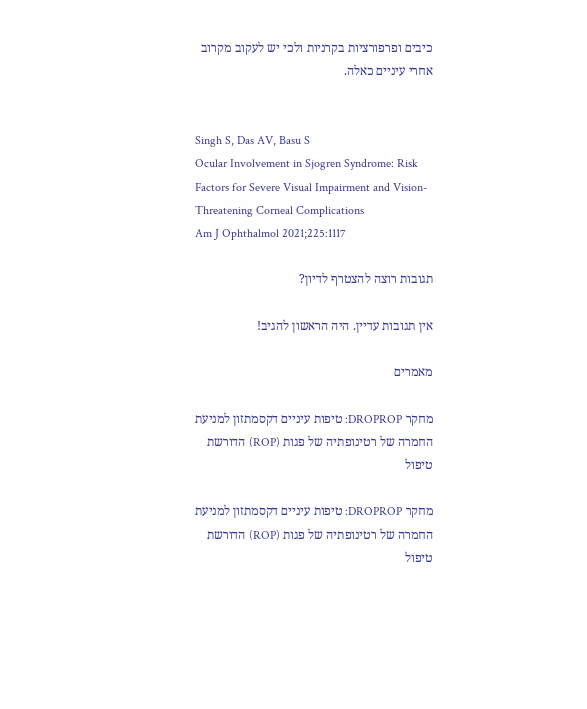כיבים ופרפורציות בקרניות ולכי יש לעקוב מקרוב אחרי עיניים כאלה.


Singh S, Das AV, Basu S
Ocular Involvement in Sjogren Syndrome: Risk Factors for Severe Visual Impairment and Vision-Threatening Corneal Complications
Am J Ophthalmol 2021;225:1117

תגובות רוצה להצטרף לדיון?

אין תגובות עדיין. היה הראשון להגיב!

מאמרים

מחקר DROPROP: טיפות עיניים דקסמתזון למניעת החמרה של רטינופתיה של פגות (ROP) הדורשת טיפול

מחקר DROPROP: טיפות עיניים דקסמתזון למניעת החמרה של רטינופתיה של פגות (ROP) הדורשת טיפול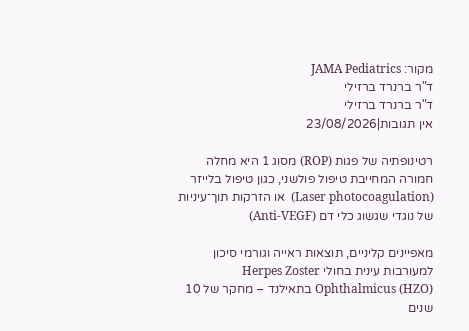מקור: JAMA Pediatrics
ד"ר ברנרד ברזילי
ד"ר ברנרד ברזילי
אין תגובות|23/08/2026

רטינופתיה של פגות (ROP) מסוג 1 היא מחלה חמורה המחייבת טיפול פולשני, כגון טיפול בלייזר (Laser photocoagulation)  או הזרקות תוך־עיניות של נוגדי שגשוג כלי דם (Anti-VEGF)

מאפיינים קליניים, תוצאות ראייה וגורמי סיכון למעורבות עינית בחולי Herpes Zoster Ophthalmicus (HZO) בתאילנד – מחקר של 10 שנים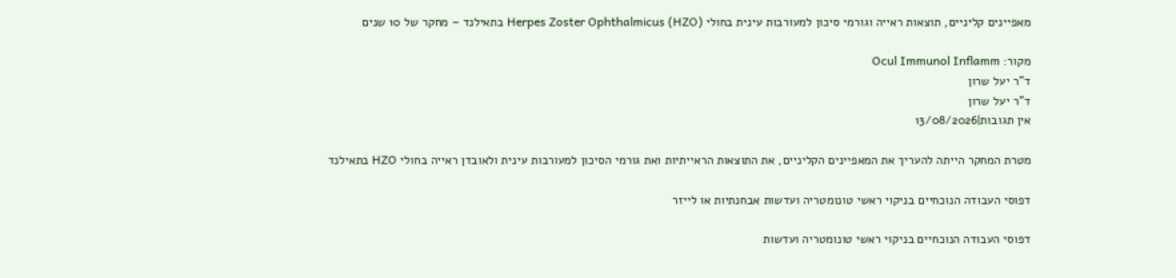מאפיינים קליניים, תוצאות ראייה וגורמי סיכון למעורבות עינית בחולי Herpes Zoster Ophthalmicus (HZO) בתאילנד – מחקר של 10 שנים

מקור: Ocul Immunol Inflamm
ד"ר יעל שרון
ד"ר יעל שרון
אין תגובות|13/08/2026

מטרת המחקר הייתה להעריך את המאפיינים הקליניים, את התוצאות הראייתיות ואת גורמי הסיכון למעורבות עינית ולאובדן ראייה בחולי HZO בתאילנד

דפוסי העבודה הנוכחיים בניקוי ראשי טונומטריה ועדשות אבחנתיות או לייזר

דפוסי העבודה הנוכחיים בניקוי ראשי טונומטריה ועדשות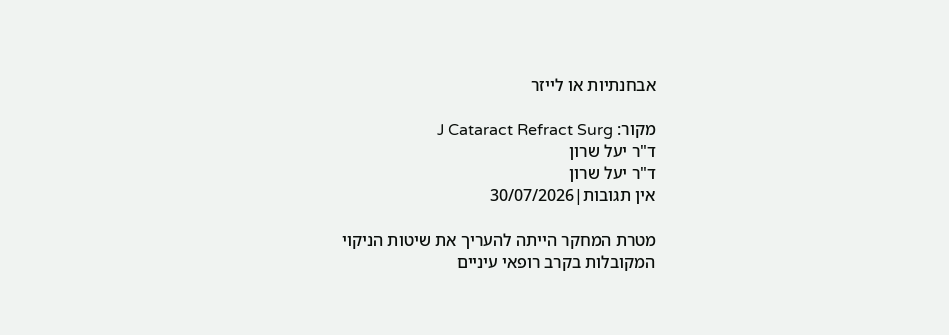אבחנתיות או לייזר

מקור: J Cataract Refract Surg
ד"ר יעל שרון
ד"ר יעל שרון
אין תגובות|30/07/2026

מטרת המחקר הייתה להעריך את שיטות הניקוי המקובלות בקרב רופאי עיניים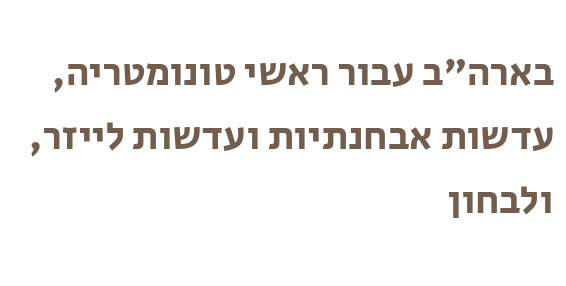בארה”ב עבור ראשי טונומטריה, עדשות אבחנתיות ועדשות לייזר, ולבחון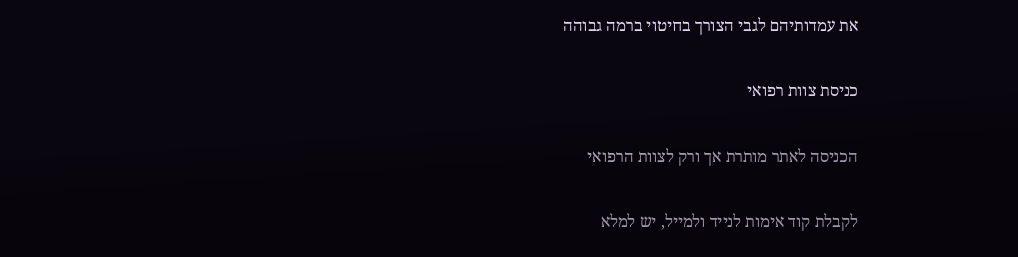את עמדותיהם לגבי הצורך בחיטוי ברמה גבוהה

כניסת צוות רפואי

הכניסה לאתר מותרת אך ורק לצוות הרפואי

לקבלת קוד אימות לנייד ולמייל, יש למלא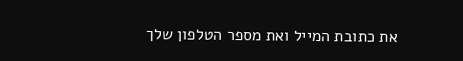את כתובת המייל ואת מספר הטלפון שלך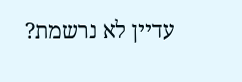עדיין לא נרשמת?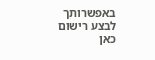באפשרותך לבצע רישום כאן